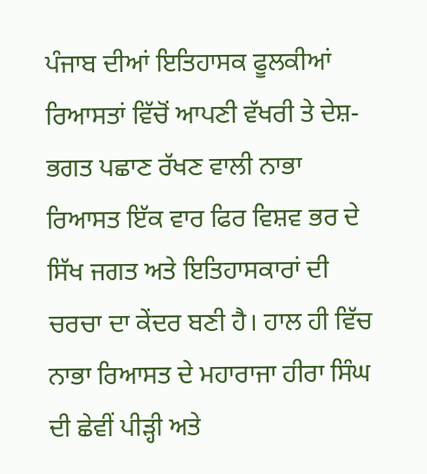ਪੰਜਾਬ ਦੀਆਂ ਇਤਿਹਾਸਕ ਫੂਲਕੀਆਂ ਰਿਆਸਤਾਂ ਵਿੱਚੋਂ ਆਪਣੀ ਵੱਖਰੀ ਤੇ ਦੇਸ਼-ਭਗਤ ਪਛਾਣ ਰੱਖਣ ਵਾਲੀ ਨਾਭਾ ਰਿਆਸਤ ਇੱਕ ਵਾਰ ਫਿਰ ਵਿਸ਼ਵ ਭਰ ਦੇ ਸਿੱਖ ਜਗਤ ਅਤੇ ਇਤਿਹਾਸਕਾਰਾਂ ਦੀ ਚਰਚਾ ਦਾ ਕੇਂਦਰ ਬਣੀ ਹੈ। ਹਾਲ ਹੀ ਵਿੱਚ ਨਾਭਾ ਰਿਆਸਤ ਦੇ ਮਹਾਰਾਜਾ ਹੀਰਾ ਸਿੰਘ ਦੀ ਛੇਵੀਂ ਪੀੜ੍ਹੀ ਅਤੇ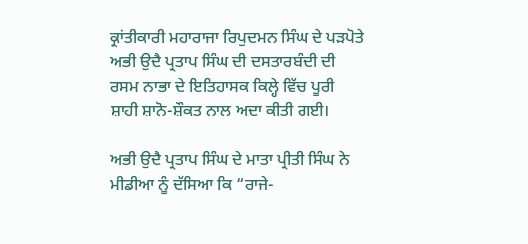ਕ੍ਰਾਂਤੀਕਾਰੀ ਮਹਾਰਾਜਾ ਰਿਪੁਦਮਨ ਸਿੰਘ ਦੇ ਪੜਪੋਤੇ ਅਭੀ ਉਦੈ ਪ੍ਰਤਾਪ ਸਿੰਘ ਦੀ ਦਸਤਾਰਬੰਦੀ ਦੀ ਰਸਮ ਨਾਭਾ ਦੇ ਇਤਿਹਾਸਕ ਕਿਲ੍ਹੇ ਵਿੱਚ ਪੂਰੀ ਸ਼ਾਹੀ ਸ਼ਾਨੋ-ਸ਼ੌਕਤ ਨਾਲ ਅਦਾ ਕੀਤੀ ਗਈ।

ਅਭੀ ਉਦੈ ਪ੍ਰਤਾਪ ਸਿੰਘ ਦੇ ਮਾਤਾ ਪ੍ਰੀਤੀ ਸਿੰਘ ਨੇ ਮੀਡੀਆ ਨੂੰ ਦੱਸਿਆ ਕਿ “ਰਾਜੇ-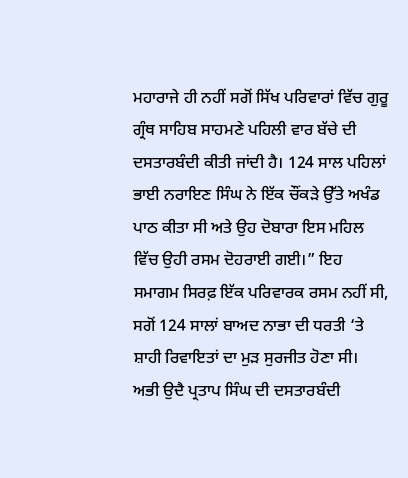ਮਹਾਰਾਜੇ ਹੀ ਨਹੀਂ ਸਗੋਂ ਸਿੱਖ ਪਰਿਵਾਰਾਂ ਵਿੱਚ ਗੁਰੂ ਗ੍ਰੰਥ ਸਾਹਿਬ ਸਾਹਮਣੇ ਪਹਿਲੀ ਵਾਰ ਬੱਚੇ ਦੀ ਦਸਤਾਰਬੰਦੀ ਕੀਤੀ ਜਾਂਦੀ ਹੈ। 124 ਸਾਲ ਪਹਿਲਾਂ ਭਾਈ ਨਰਾਇਣ ਸਿੰਘ ਨੇ ਇੱਕ ਚੌਂਕੜੇ ਉੱਤੇ ਅਖੰਡ ਪਾਠ ਕੀਤਾ ਸੀ ਅਤੇ ਉਹ ਦੋਬਾਰਾ ਇਸ ਮਹਿਲ ਵਿੱਚ ਉਹੀ ਰਸਮ ਦੋਹਰਾਈ ਗਈ।” ਇਹ ਸਮਾਗਮ ਸਿਰਫ਼ ਇੱਕ ਪਰਿਵਾਰਕ ਰਸਮ ਨਹੀਂ ਸੀ, ਸਗੋਂ 124 ਸਾਲਾਂ ਬਾਅਦ ਨਾਭਾ ਦੀ ਧਰਤੀ ‘ਤੇ ਸ਼ਾਹੀ ਰਿਵਾਇਤਾਂ ਦਾ ਮੁੜ ਸੁਰਜੀਤ ਹੋਣਾ ਸੀ।
ਅਭੀ ਉਦੈ ਪ੍ਰਤਾਪ ਸਿੰਘ ਦੀ ਦਸਤਾਰਬੰਦੀ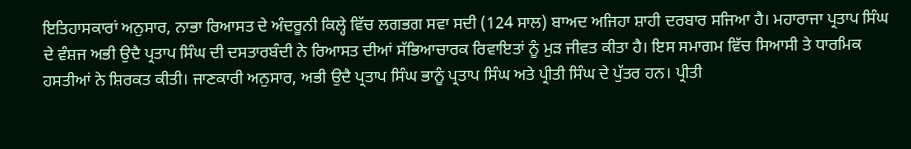ਇਤਿਹਾਸਕਾਰਾਂ ਅਨੁਸਾਰ, ਨਾਭਾ ਰਿਆਸਤ ਦੇ ਅੰਦਰੂਨੀ ਕਿਲ੍ਹੇ ਵਿੱਚ ਲਗਭਗ ਸਵਾ ਸਦੀ (124 ਸਾਲ) ਬਾਅਦ ਅਜਿਹਾ ਸ਼ਾਹੀ ਦਰਬਾਰ ਸਜਿਆ ਹੈ। ਮਹਾਰਾਜਾ ਪ੍ਰਤਾਪ ਸਿੰਘ ਦੇ ਵੰਸ਼ਜ ਅਭੀ ਉਦੈ ਪ੍ਰਤਾਪ ਸਿੰਘ ਦੀ ਦਸਤਾਰਬੰਦੀ ਨੇ ਰਿਆਸਤ ਦੀਆਂ ਸੱਭਿਆਚਾਰਕ ਰਿਵਾਇਤਾਂ ਨੂੰ ਮੁੜ ਜੀਵਤ ਕੀਤਾ ਹੈ। ਇਸ ਸਮਾਗਮ ਵਿੱਚ ਸਿਆਸੀ ਤੇ ਧਾਰਮਿਕ ਹਸਤੀਆਂ ਨੇ ਸ਼ਿਰਕਤ ਕੀਤੀ। ਜਾਣਕਾਰੀ ਅਨੁਸਾਰ, ਅਭੀ ਉਦੈ ਪ੍ਰਤਾਪ ਸਿੰਘ ਭਾਨੂੰ ਪ੍ਰਤਾਪ ਸਿੰਘ ਅਤੇ ਪ੍ਰੀਤੀ ਸਿੰਘ ਦੇ ਪੁੱਤਰ ਹਨ। ਪ੍ਰੀਤੀ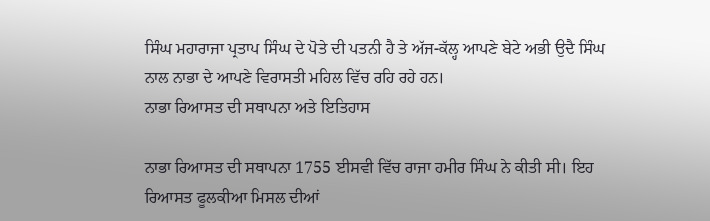ਸਿੰਘ ਮਹਾਰਾਜਾ ਪ੍ਰਤਾਪ ਸਿੰਘ ਦੇ ਪੋਤੇ ਦੀ ਪਤਨੀ ਹੈ ਤੇ ਅੱਜ-ਕੱਲ੍ਹ ਆਪਣੇ ਬੇਟੇ ਅਭੀ ਉਦੈ ਸਿੰਘ ਨਾਲ ਨਾਭਾ ਦੇ ਆਪਣੇ ਵਿਰਾਸਤੀ ਮਹਿਲ ਵਿੱਚ ਰਹਿ ਰਹੇ ਹਨ।
ਨਾਭਾ ਰਿਆਸਤ ਦੀ ਸਥਾਪਨਾ ਅਤੇ ਇਤਿਹਾਸ

ਨਾਭਾ ਰਿਆਸਤ ਦੀ ਸਥਾਪਨਾ 1755 ਈਸਵੀ ਵਿੱਚ ਰਾਜਾ ਹਮੀਰ ਸਿੰਘ ਨੇ ਕੀਤੀ ਸੀ। ਇਹ ਰਿਆਸਤ ਫੂਲਕੀਆ ਮਿਸਲ ਦੀਆਂ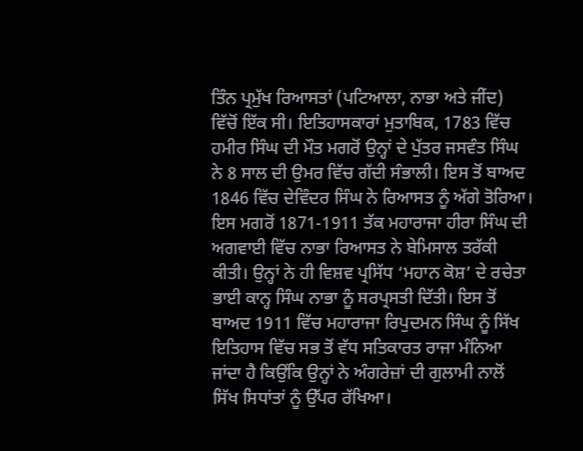ਤਿੰਨ ਪ੍ਰਮੁੱਖ ਰਿਆਸਤਾਂ (ਪਟਿਆਲਾ, ਨਾਭਾ ਅਤੇ ਜੀਂਦ) ਵਿੱਚੋਂ ਇੱਕ ਸੀ। ਇਤਿਹਾਸਕਾਰਾਂ ਮੁਤਾਬਿਕ, 1783 ਵਿੱਚ ਹਮੀਰ ਸਿੰਘ ਦੀ ਮੌਤ ਮਗਰੋਂ ਉਨ੍ਹਾਂ ਦੇ ਪੁੱਤਰ ਜਸਵੰਤ ਸਿੰਘ ਨੇ 8 ਸਾਲ ਦੀ ਉਮਰ ਵਿੱਚ ਗੱਦੀ ਸੰਭਾਲੀ। ਇਸ ਤੋਂ ਬਾਅਦ 1846 ਵਿੱਚ ਦੇਵਿੰਦਰ ਸਿੰਘ ਨੇ ਰਿਆਸਤ ਨੂੰ ਅੱਗੇ ਤੋਰਿਆ।
ਇਸ ਮਗਰੋਂ 1871-1911 ਤੱਕ ਮਹਾਰਾਜਾ ਹੀਰਾ ਸਿੰਘ ਦੀ ਅਗਵਾਈ ਵਿੱਚ ਨਾਭਾ ਰਿਆਸਤ ਨੇ ਬੇਮਿਸਾਲ ਤਰੱਕੀ ਕੀਤੀ। ਉਨ੍ਹਾਂ ਨੇ ਹੀ ਵਿਸ਼ਵ ਪ੍ਰਸਿੱਧ ‘ਮਹਾਨ ਕੋਸ਼’ ਦੇ ਰਚੇਤਾ ਭਾਈ ਕਾਨ੍ਹ ਸਿੰਘ ਨਾਭਾ ਨੂੰ ਸਰਪ੍ਰਸਤੀ ਦਿੱਤੀ। ਇਸ ਤੋਂ ਬਾਅਦ 1911 ਵਿੱਚ ਮਹਾਰਾਜਾ ਰਿਪੁਦਮਨ ਸਿੰਘ ਨੂੰ ਸਿੱਖ ਇਤਿਹਾਸ ਵਿੱਚ ਸਭ ਤੋਂ ਵੱਧ ਸਤਿਕਾਰਤ ਰਾਜਾ ਮੰਨਿਆ ਜਾਂਦਾ ਹੈ ਕਿਉਂਕਿ ਉਨ੍ਹਾਂ ਨੇ ਅੰਗਰੇਜ਼ਾਂ ਦੀ ਗੁਲਾਮੀ ਨਾਲੋਂ ਸਿੱਖ ਸਿਧਾਂਤਾਂ ਨੂੰ ਉੱਪਰ ਰੱਖਿਆ।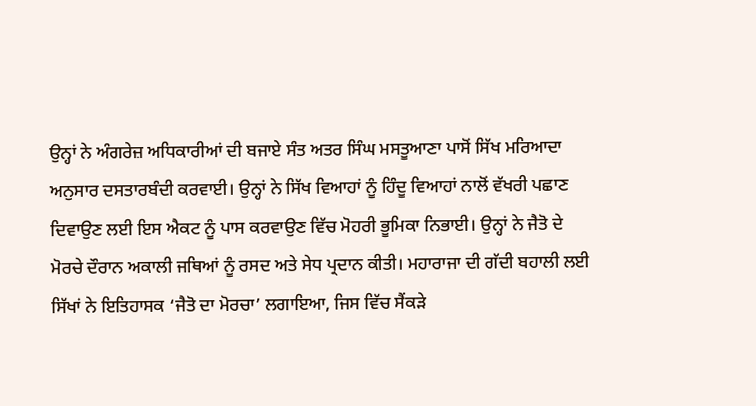ਉਨ੍ਹਾਂ ਨੇ ਅੰਗਰੇਜ਼ ਅਧਿਕਾਰੀਆਂ ਦੀ ਬਜਾਏ ਸੰਤ ਅਤਰ ਸਿੰਘ ਮਸਤੂਆਣਾ ਪਾਸੋਂ ਸਿੱਖ ਮਰਿਆਦਾ ਅਨੁਸਾਰ ਦਸਤਾਰਬੰਦੀ ਕਰਵਾਈ। ਉਨ੍ਹਾਂ ਨੇ ਸਿੱਖ ਵਿਆਹਾਂ ਨੂੰ ਹਿੰਦੂ ਵਿਆਹਾਂ ਨਾਲੋਂ ਵੱਖਰੀ ਪਛਾਣ ਦਿਵਾਉਣ ਲਈ ਇਸ ਐਕਟ ਨੂੰ ਪਾਸ ਕਰਵਾਉਣ ਵਿੱਚ ਮੋਹਰੀ ਭੂਮਿਕਾ ਨਿਭਾਈ। ਉਨ੍ਹਾਂ ਨੇ ਜੈਤੋ ਦੇ ਮੋਰਚੇ ਦੌਰਾਨ ਅਕਾਲੀ ਜਥਿਆਂ ਨੂੰ ਰਸਦ ਅਤੇ ਸੇਧ ਪ੍ਰਦਾਨ ਕੀਤੀ। ਮਹਾਰਾਜਾ ਦੀ ਗੱਦੀ ਬਹਾਲੀ ਲਈ ਸਿੱਖਾਂ ਨੇ ਇਤਿਹਾਸਕ ‘ਜੈਤੋ ਦਾ ਮੋਰਚਾ’ ਲਗਾਇਆ, ਜਿਸ ਵਿੱਚ ਸੈਂਕੜੇ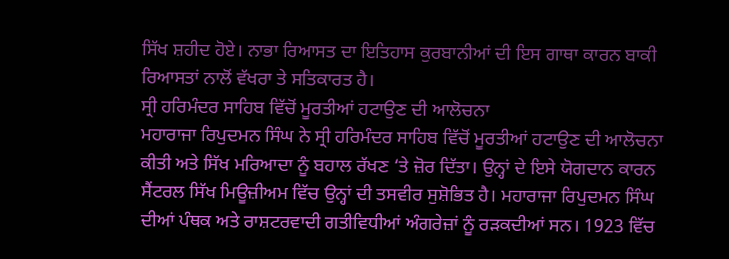ਸਿੱਖ ਸ਼ਹੀਦ ਹੋਏ। ਨਾਭਾ ਰਿਆਸਤ ਦਾ ਇਤਿਹਾਸ ਕੁਰਬਾਨੀਆਂ ਦੀ ਇਸ ਗਾਥਾ ਕਾਰਨ ਬਾਕੀ ਰਿਆਸਤਾਂ ਨਾਲੋਂ ਵੱਖਰਾ ਤੇ ਸਤਿਕਾਰਤ ਹੈ।
ਸ੍ਰੀ ਹਰਿਮੰਦਰ ਸਾਹਿਬ ਵਿੱਚੋਂ ਮੂਰਤੀਆਂ ਹਟਾਉਣ ਦੀ ਆਲੋਚਨਾ
ਮਹਾਰਾਜਾ ਰਿਪੁਦਮਨ ਸਿੰਘ ਨੇ ਸ੍ਰੀ ਹਰਿਮੰਦਰ ਸਾਹਿਬ ਵਿੱਚੋਂ ਮੂਰਤੀਆਂ ਹਟਾਉਣ ਦੀ ਆਲੋਚਨਾ ਕੀਤੀ ਅਤੇ ਸਿੱਖ ਮਰਿਆਦਾ ਨੂੰ ਬਹਾਲ ਰੱਖਣ ‘ਤੇ ਜ਼ੋਰ ਦਿੱਤਾ। ਉਨ੍ਹਾਂ ਦੇ ਇਸੇ ਯੋਗਦਾਨ ਕਾਰਨ ਸੈਂਟਰਲ ਸਿੱਖ ਮਿਊਜ਼ੀਅਮ ਵਿੱਚ ਉਨ੍ਹਾਂ ਦੀ ਤਸਵੀਰ ਸੁਸ਼ੋਭਿਤ ਹੈ। ਮਹਾਰਾਜਾ ਰਿਪੁਦਮਨ ਸਿੰਘ ਦੀਆਂ ਪੰਥਕ ਅਤੇ ਰਾਸ਼ਟਰਵਾਦੀ ਗਤੀਵਿਧੀਆਂ ਅੰਗਰੇਜ਼ਾਂ ਨੂੰ ਰੜਕਦੀਆਂ ਸਨ। 1923 ਵਿੱਚ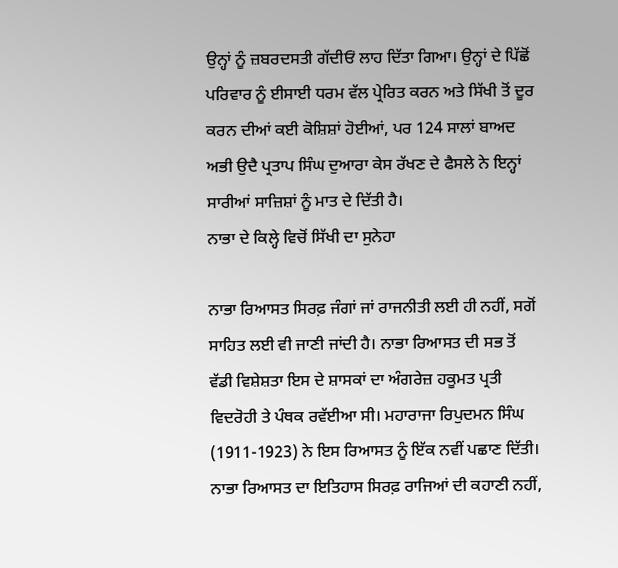ਉਨ੍ਹਾਂ ਨੂੰ ਜ਼ਬਰਦਸਤੀ ਗੱਦੀਓਂ ਲਾਹ ਦਿੱਤਾ ਗਿਆ। ਉਨ੍ਹਾਂ ਦੇ ਪਿੱਛੋਂ ਪਰਿਵਾਰ ਨੂੰ ਈਸਾਈ ਧਰਮ ਵੱਲ ਪ੍ਰੇਰਿਤ ਕਰਨ ਅਤੇ ਸਿੱਖੀ ਤੋਂ ਦੂਰ ਕਰਨ ਦੀਆਂ ਕਈ ਕੋਸ਼ਿਸ਼ਾਂ ਹੋਈਆਂ, ਪਰ 124 ਸਾਲਾਂ ਬਾਅਦ ਅਭੀ ਉਦੈ ਪ੍ਰਤਾਪ ਸਿੰਘ ਦੁਆਰਾ ਕੇਸ ਰੱਖਣ ਦੇ ਫੈਸਲੇ ਨੇ ਇਨ੍ਹਾਂ ਸਾਰੀਆਂ ਸਾਜ਼ਿਸ਼ਾਂ ਨੂੰ ਮਾਤ ਦੇ ਦਿੱਤੀ ਹੈ।
ਨਾਭਾ ਦੇ ਕਿਲ੍ਹੇ ਵਿਚੋਂ ਸਿੱਖੀ ਦਾ ਸੁਨੇਹਾ

ਨਾਭਾ ਰਿਆਸਤ ਸਿਰਫ਼ ਜੰਗਾਂ ਜਾਂ ਰਾਜਨੀਤੀ ਲਈ ਹੀ ਨਹੀਂ, ਸਗੋਂ ਸਾਹਿਤ ਲਈ ਵੀ ਜਾਣੀ ਜਾਂਦੀ ਹੈ। ਨਾਭਾ ਰਿਆਸਤ ਦੀ ਸਭ ਤੋਂ ਵੱਡੀ ਵਿਸ਼ੇਸ਼ਤਾ ਇਸ ਦੇ ਸ਼ਾਸਕਾਂ ਦਾ ਅੰਗਰੇਜ਼ ਹਕੂਮਤ ਪ੍ਰਤੀ ਵਿਦਰੋਹੀ ਤੇ ਪੰਥਕ ਰਵੱਈਆ ਸੀ। ਮਹਾਰਾਜਾ ਰਿਪੁਦਮਨ ਸਿੰਘ (1911-1923) ਨੇ ਇਸ ਰਿਆਸਤ ਨੂੰ ਇੱਕ ਨਵੀਂ ਪਛਾਣ ਦਿੱਤੀ। ਨਾਭਾ ਰਿਆਸਤ ਦਾ ਇਤਿਹਾਸ ਸਿਰਫ਼ ਰਾਜਿਆਂ ਦੀ ਕਹਾਣੀ ਨਹੀਂ,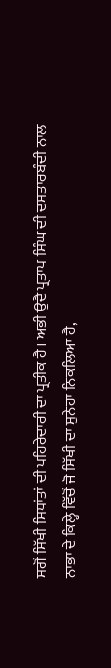ਸਗੋਂ ਸਿੱਖੀ ਸਿਧਾਂਤਾਂ ਦੀ ਪਹਿਰੇਦਾਰੀ ਦਾ ਪ੍ਰਤੀਕ ਹੈ। ਅਭੀ ਉਦੈ ਪ੍ਰਤਾਪ ਸਿੰਘ ਦੀ ਦਸਤਾਰਬੰਦੀ ਨਾਲ ਨਾਭਾ ਦੇ ਕਿਲ੍ਹੇ ਵਿੱਚੋਂ ਜੋ ਸਿੱਖੀ ਦਾ ਸੁਨੇਹਾ ਨਿਕਲਿਆ ਹੈ,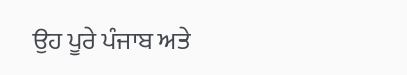ਉਹ ਪੂਰੇ ਪੰਜਾਬ ਅਤੇ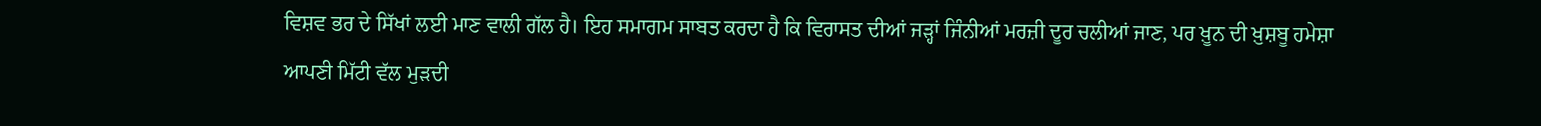ਵਿਸ਼ਵ ਭਰ ਦੇ ਸਿੱਖਾਂ ਲਈ ਮਾਣ ਵਾਲੀ ਗੱਲ ਹੈ। ਇਹ ਸਮਾਗਮ ਸਾਬਤ ਕਰਦਾ ਹੈ ਕਿ ਵਿਰਾਸਤ ਦੀਆਂ ਜੜ੍ਹਾਂ ਜਿੰਨੀਆਂ ਮਰਜ਼ੀ ਦੂਰ ਚਲੀਆਂ ਜਾਣ, ਪਰ ਖ਼ੂਨ ਦੀ ਖ਼ੁਸ਼ਬੂ ਹਮੇਸ਼ਾ ਆਪਣੀ ਮਿੱਟੀ ਵੱਲ ਮੁੜਦੀ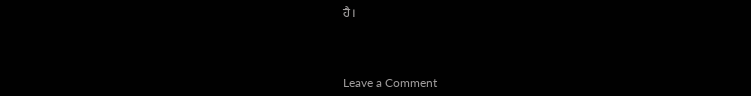ਹੈ।



Leave a Comment